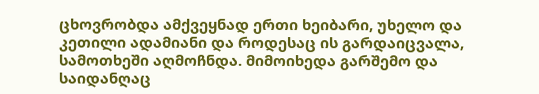ცხოვრობდა ამქვეყნად ერთი ხეიბარი, უხელო და კეთილი ადამიანი და როდესაც ის გარდაიცვალა, სამოთხეში აღმოჩნდა. მიმოიხედა გარშემო და საიდანღაც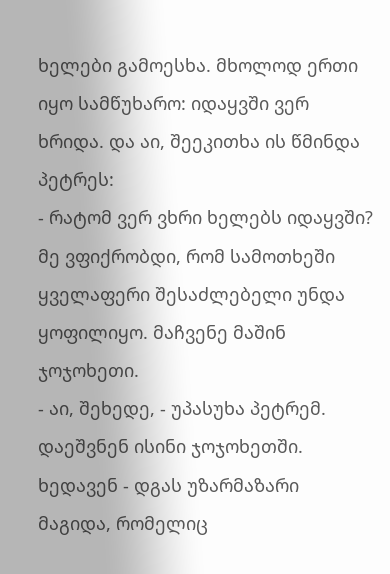ხელები გამოესხა. მხოლოდ ერთი იყო სამწუხარო: იდაყვში ვერ ხრიდა. და აი, შეეკითხა ის წმინდა პეტრეს:
- რატომ ვერ ვხრი ხელებს იდაყვში? მე ვფიქრობდი, რომ სამოთხეში ყველაფერი შესაძლებელი უნდა ყოფილიყო. მაჩვენე მაშინ ჯოჯოხეთი.
- აი, შეხედე, - უპასუხა პეტრემ.
დაეშვნენ ისინი ჯოჯოხეთში. ხედავენ - დგას უზარმაზარი მაგიდა, რომელიც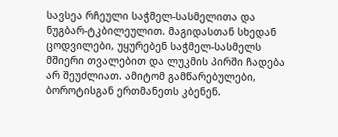სავსეა რჩეული საჭმელ-სასმელითა და ნუგბარ-ტკბილეულით. მაგიდასთან სხედან ცოდვილები, უყურებენ საჭმელ-სასმელს მშიერი თვალებით და ლუკმის პირში ჩადება არ შეუძლიათ. ამიტომ გამწარებულები, ბოროტისგან ერთმანეთს კბენენ.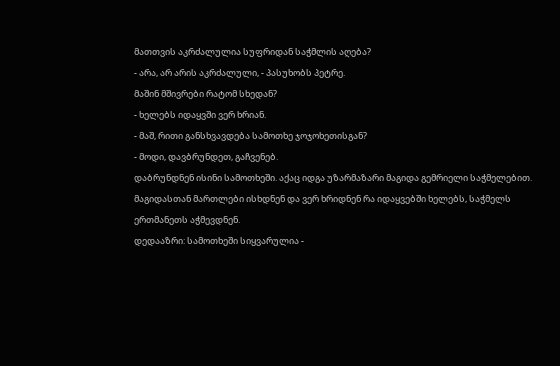მათთვის აკრძალულია სუფრიდან საჭმლის აღება?
- არა, არ არის აკრძალული, - პასუხობს პეტრე.
მაშინ მშივრები რატომ სხედან?
- ხელებს იდაყვში ვერ ხრიან.
- მაშ, რითი განსხვავდება სამოთხე ჯოჯოხეთისგან?
- მოდი, დავბრუნდეთ, გაჩვენებ.
დაბრუნდნენ ისინი სამოთხეში. აქაც იდგა უზარმაზარი მაგიდა გემრიელი საჭმელებით. მაგიდასთან მართლები ისხდნენ და ვერ ხრიდნენ რა იდაყვებში ხელებს, საჭმელს ერთმანეთს აჭმევდნენ.
დედააზრი: სამოთხეში სიყვარულია -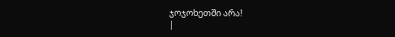ჯოჯოხეთში არა!
|